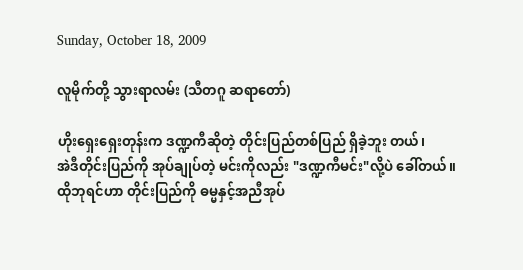Sunday, October 18, 2009

လူမိုက်တို့ သွားရာလမ်း (သီတဂူ ဆရာတော်)

ဟိုးရှေးရှေးတုန်းက ဒဏ္ဍကီဆိုတဲ့ တိုင်းပြည်တစ်ပြည် ရှိခဲ့ဘူး တယ်၊
အဲဒီတိုင်းပြည်ကို အုပ်ချုပ်တဲ့ မင်းကိုလည်း "ဒဏ္ဍကီမင်း"လို့ပဲ ခေါ်တယ်။
ထိုဘုရင်ဟာ တိုင်းပြည်ကို ဓမ္မနှင့်အညီအုပ်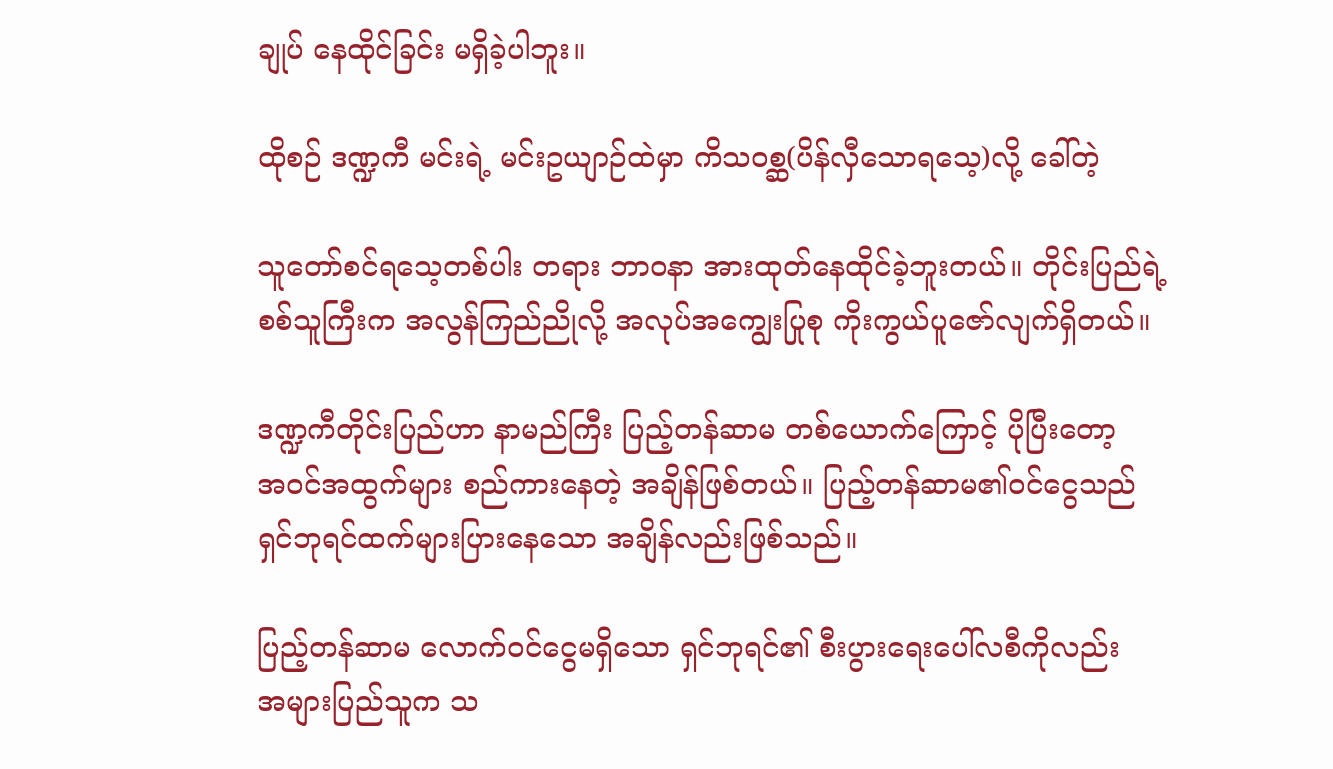ချုပ် နေထိုင်ခြင်း မရှိခဲ့ပါဘူး။

ထိုစဉ် ဒဏ္ဍကီ မင်းရဲ့ မင်းဥယျာဉ်ထဲမှာ ကိသ၀စ္ဆ(ပိန်လှီသောရသေ့)လို့ ခေါ်တဲ့

သူတော်စင်ရသေ့တစ်ပါး တရား ဘာ၀နာ အားထုတ်နေထိုင်ခဲ့ဘူးတယ်။ တိုင်းပြည်ရဲ့
စစ်သူကြီးက အလွန်ကြည်ညိုလို့ အလုပ်အကျွေးပြုစု ကိုးကွယ်ပူဇော်လျက်ရှိတယ်။

ဒဏ္ဍကီတိုင်းပြည်ဟာ နာမည်ကြီး ပြည့်တန်ဆာမ တစ်ယောက်ကြောင့် ပိုပြီးတော့
အဝင်အထွက်များ စည်ကားနေတဲ့ အချိန်ဖြစ်တယ်။ ပြည့်တန်ဆာမ၏ဝင်ငွေသည်
ရှင်ဘုရင်ထက်များပြားနေသော အချိန်လည်းဖြစ်သည်။

ပြည့်တန်ဆာမ လောက်ဝင်ငွေမရှိသော ရှင်ဘုရင်၏ စီးပွားရေးပေါ်လစီကိုလည်း
အများပြည်သူက သ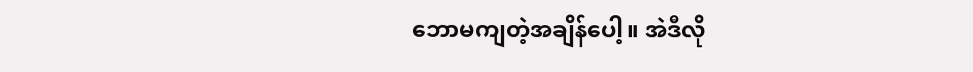ဘောမကျတဲ့အချိန်ပေါ့။ အဲဒီလို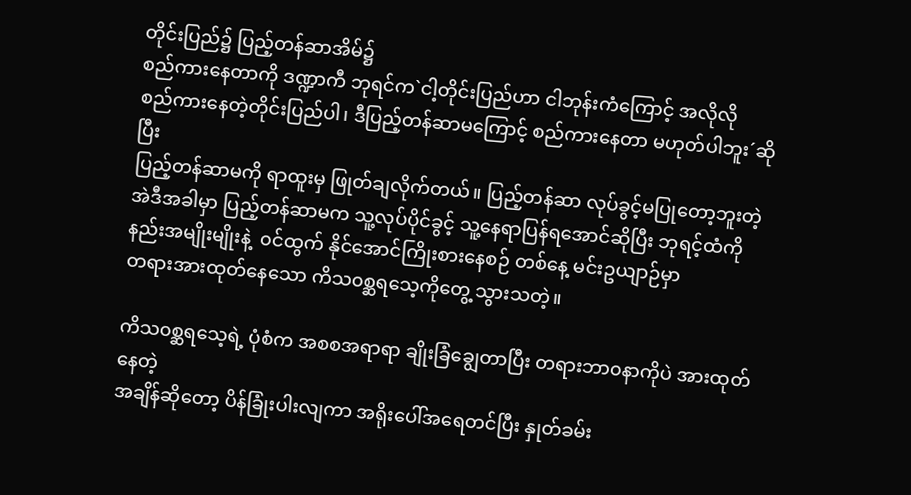တိုင်းပြည်၌ ပြည့်တန်ဆာအိမ်၌
စည်ကားနေတာကို ဒဏ္ဍာကီ ဘုရင်က`ငါ့တိုင်းပြည်ဟာ ငါဘုန်းကံကြောင့် အလိုလို
စည်ကားနေတဲ့တိုင်းပြည်ပါ၊ ဒီပြည့်တန်ဆာမကြောင့် စည်ကားနေတာ မဟုတ်ပါဘူး´ဆိုပြီး
ပြည့်တန်ဆာမကို ရာထူးမှ ဖြုတ်ချလိုက်တယ်။ ပြည့်တန်ဆာ လုပ်ခွင့်မပြုတော့ဘူးတဲ့
အဲဒီအခါမှာ ပြည့်တန်ဆာမက သူ့လုပ်ပိုင်ခွင့် သူ့နေရာပြန်ရအောင်ဆိုပြီး ဘုရင့်ထံကို
နည်းအမျိုးမျိုးနဲ့  ၀င်ထွက် နိုင်အောင်ကြိုးစားနေစဉ် တစ်နေ့ မင်းဥယျာဉ်မှာ
တရားအားထုတ်နေသော ကိသ၀စ္ဆရသေ့ကိုတွေ့ သွားသတဲ့။

ကိသ၀စ္ဆရသေ့ရဲ့ ပုံစံက အစစအရာရာ ချိုးခြံချွေတာပြီး တရားဘာ၀နာကိုပဲ အားထုတ်နေတဲ့
အချိန်ဆိုတော့ ပိန်ခြုံးပါးလျကာ အရိုးပေါ်အရေတင်ပြီး နှုတ်ခမ်း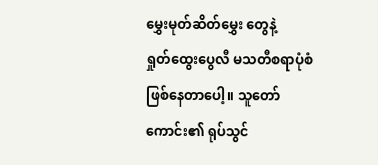မွှေးမုတ်ဆိတ်မွှေး တွေနဲ့
ရှုတ်ထွေးပွေလီ မသတီစရာပုံစံ ဖြစ်နေတာပေါ့။ သူတော်ကောင်း၏ ရုပ်သွင်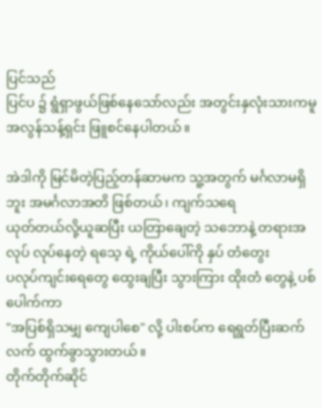ပြင်သည်
ပြင်ပ ၌ ရွံရှာဖွယ်ဖြစ်နေသော်လည်း အတွင်းနှလုံးသားကမူ အလွန်သန့်ရှင်း ဖြူစင်နေပါတယ်။

အဲဒါကို မြင်မိတဲ့ပြည့်တန်ဆာမက သူ့အတွက် မင်္ဂလာမရှိဘူး အမင်္ဂလာအတိ ဖြစ်တယ်၊ ကျက်သရေ
ယုတ်တယ်လို့ယူဆပြီး ယတြာချေတဲ့ သဘောနဲ့ တရားအလုပ် လုပ်နေတဲ့ ရသေ့ ရဲ့ ကိုယ်ပေါ်ကို နှပ် တံတွေး
ပလုပ်ကျင်းရေတွေ ထွေးချပြီး သွားကြား ထိုးတံ တွေနဲ့ ပစ်ပေါက်ကာ
"အပြစ်ရှိသမျှ ကျေပါစေ" လို့ ပါးစပ်က ရေရွတ်ပြီးဆက်လက် ထွက်ခွာသွားတယ်။
တိုက်တိုက်ဆိုင်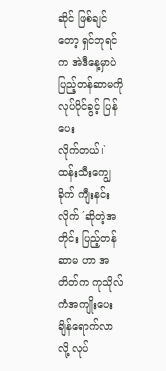ဆိုင် ဖြစ်ချင်တော့ ရှင်ဘုရင်က အဲဒီနေ့မှာပဲ ပြည့်တန်ဆာမကို လုပ်ပိုင်ခွင့် ပြန်ပေး
လိုက်တယ်၊`ထန်းသီးကျွေခိုက် ကျီးနင်းလိုက် ´ဆိုတဲ့အတိုင်း ပြည့်တန်ဆာမ ဟာ အတိတ်က ကုသိုလ်ကံအကျိုးပေး ချိန်ရောက်လာ လို့ လုပ်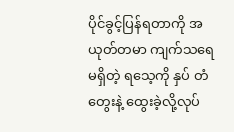ပိုင်ခွင့်ပြန်ရတာကို အယုတ်တမာ ကျက်သရေ
မရှိတဲ့ ရသေ့ကို နှပ် တံတွေးနဲ့ ထွေးခဲ့လို့လုပ်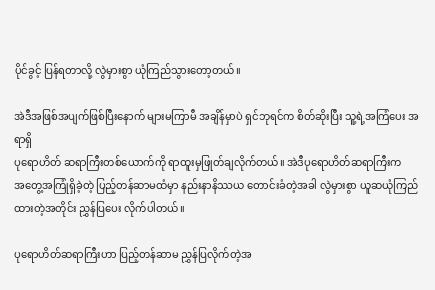ပိုင်ခွင့် ပြန်ရတာလို့ လွဲမှားစွာ ယုံကြည်သွားတော့တယ်။

အဲဒီအဖြစ်အပျက်ဖြစ်ပြီးနောက် များမကြာမီ အချိန်မှာပဲ ရှင်ဘုရင်က စိတ်ဆိုးပြီး သူ့ရဲ့အကြံပေး အရာရှိ
ပုရောဟိတ် ဆရာကြီးတစ်ယောက်ကို ရာထူးမှဖြုတ်ချလိုက်တယ်။ အဲဒီပုရောဟိတ်ဆရာကြီးက
အတွေ့အကြုံရှိခဲ့တဲ့ ပြည့်တန်ဆာမထံမှာ နည်းနာနိဿယ တောင်းခံတဲ့အခါ လွဲမှားစွာ ယူဆယုံကြည်ထားတဲ့အတိုင်း ညွှန်ပြပေး လိုက်ပါတယ်။

ပုရောဟိတ်ဆရာကြီးဟာ ပြည့်တန်ဆာမ ညွှန်ပြလိုက်တဲ့အ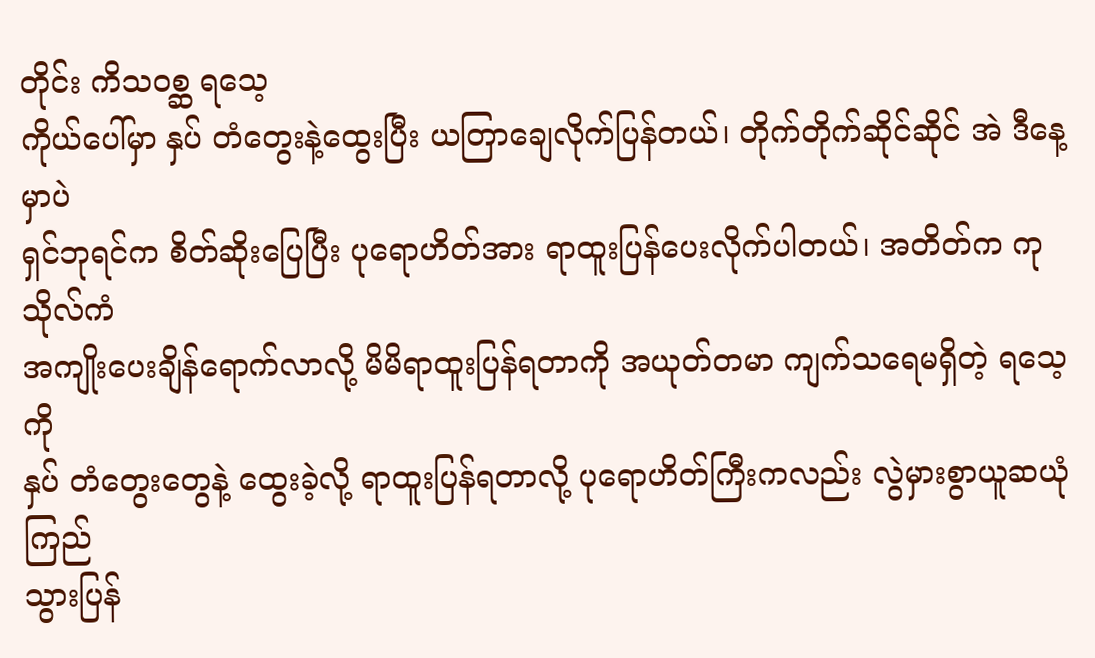တိုင်း ကိသ၀စ္ဆ ရသေ့
ကိုယ်ပေါ်မှာ နှပ် တံတွေးနဲ့ထွေးပြီး ယတြာချေလိုက်ပြန်တယ်၊ တိုက်တိုက်ဆိုင်ဆိုင် အဲ ဒီနေ့မှာပဲ
ရှင်ဘုရင်က စိတ်ဆိုးပြေပြီး ပုရောဟိတ်အား ရာထူးပြန်ပေးလိုက်ပါတယ်၊ အတိတ်က ကုသိုလ်ကံ
အကျိုးပေးချိန်ရောက်လာလို့ မိမိရာထူးပြန်ရတာကို အယုတ်တမာ ကျက်သရေမရှိတဲ့ ရသေ့ကို
နှပ် တံတွေးတွေနဲ့ ထွေးခဲ့လို့ ရာထူးပြန်ရတာလို့ ပုရောဟိတ်ကြီးကလည်း လွဲမှားစွာယူဆယုံကြည်
သွားပြန်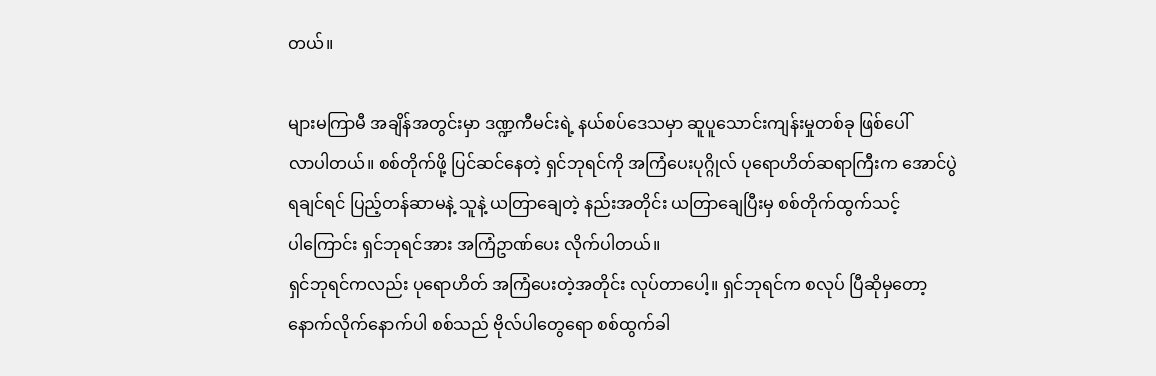တယ်။

များမကြာမီ အချိန်အတွင်းမှာ ဒဏ္ဍကီမင်းရဲ့ နယ်စပ်ဒေသမှာ ဆူပူသောင်းကျန်းမှုတစ်ခု ဖြစ်ပေါ်
လာပါတယ်။ စစ်တိုက်ဖို့ ပြင်ဆင်နေတဲ့ ရှင်ဘုရင်ကို အကြံပေးပုဂ္ဂိုလ် ပုရောဟိတ်ဆရာကြီးက အောင်ပွဲ
ရချင်ရင် ပြည့်တန်ဆာမနဲ့ သူနဲ့ ယတြာချေတဲ့ နည်းအတိုင်း ယတြာချေပြီးမှ စစ်တိုက်ထွက်သင့်
ပါကြောင်း ရှင်ဘုရင်အား အကြံဥာဏ်ပေး လိုက်ပါတယ်။
ရှင်ဘုရင်ကလည်း ပုရောဟိတ် အကြံပေးတဲ့အတိုင်း လုပ်တာပေါ့။ ရှင်ဘုရင်က စလုပ် ပြီဆိုမှတော့
နောက်လိုက်နောက်ပါ စစ်သည် ဗိုလ်ပါတွေရော စစ်ထွက်ခါ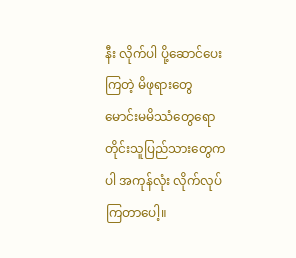နီး လိုက်ပါ ပို့ဆောင်ပေးကြတဲ့ မိဖုရားတွေ
မောင်းမမိဿံတွေရော တိုင်းသူပြည်သားတွေကပါ အကုန်လုံး လိုက်လုပ်ကြတာပေါ့။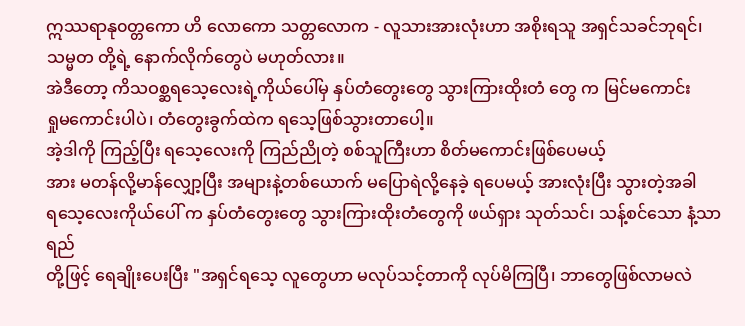ဣဿရာနု၀တ္တကော ဟိ လောကော သတ္တလောက - လူသားအားလုံးဟာ အစိုးရသူ အရှင်သခင်ဘုရင်၊
သမ္မတ တို့ရဲ့ နောက်လိုက်တွေပဲ မဟုတ်လား။
အဲဒီတော့ ကိသဝစ္ဆရသေ့လေးရဲ့ကိုယ်ပေါ်မှ နှပ်တံတွေးတွေ သွားကြားထိုးတံ တွေ က မြင်မကောင်း
ရှုမကောင်းပါပဲ၊ တံတွေးခွက်ထဲက ရသေ့ဖြစ်သွားတာပေါ့။
အဲ့ဒါကို ကြည့်ပြီး ရသေ့လေးကို ကြည်ညိုတဲ့ စစ်သူကြီးဟာ စိတ်မကောင်းဖြစ်ပေမယ့်
အား မတန်လို့မာန်လျှော့ပြီး အများနဲ့တစ်ယောက် မပြောရဲလို့နေခဲ့ ရပေမယ့် အားလုံးပြီး သွားတဲ့အခါ
ရသေ့လေးကိုယ်ပေါ် က နှပ်တံတွေးတွေ သွားကြားထိုးတံတွေကို ဖယ်ရှား သုတ်သင်၊ သန့်စင်သော နံ့သာရည်
တို့ဖြင့် ရေချိုးပေးပြီး "အရှင်ရသေ့ လူတွေဟာ မလုပ်သင့်တာကို လုပ်မိကြပြီ၊ ဘာတွေဖြစ်လာမလဲ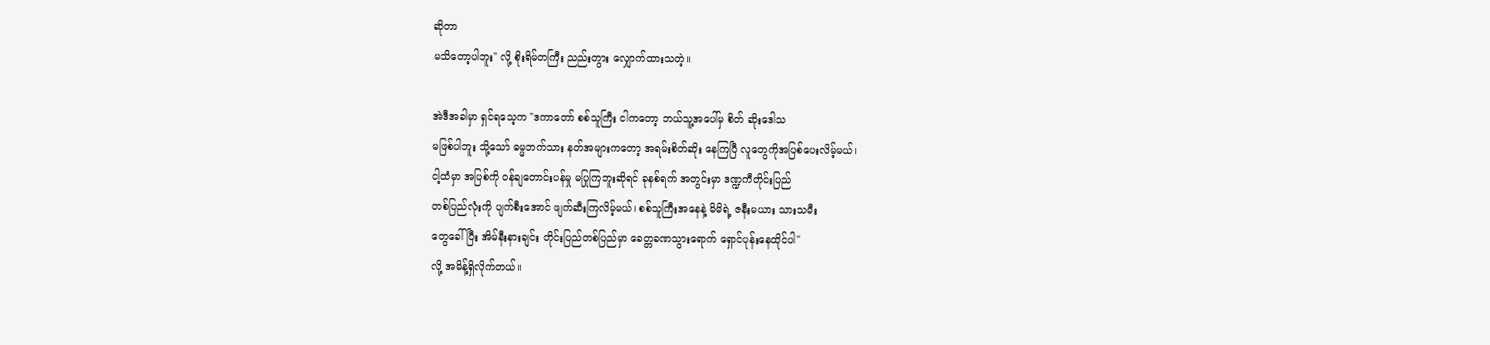ဆိုတာ
မသိတော့ပါဘူး" လို့ စိုးရိမ်တကြီး ညည်းတွား လျှောက်ထားသတဲ့။

အဲဒီအခါမှာ ရှင်ရသေ့က "ဒကာတော် စစ်သူကြီး ငါကတော့ ဘယ်သူ့အပေါ်မှ စိတ် ဆိုးဒေါသ
မဖြစ်ပါဘူး သို့သော် ဓမ္မဘက်သား နတ်အများကတော့ အရမ်းစိတ်ဆိုး နေကြပြီ လူတွေကိုအပြစ်ပေးလိမ့်မယ်၊
ငါ့ထံမှာ အပြစ်ကို ဝန်ချတောင်းပန်မှု မပြုကြဘူးဆိုရင် ခုနစ်ရက် အတွင်းမှာ ဒဏ္ဍကီတိုင်းပြည်
တစ်ပြည်လုံးကို ပျက်စီးအောင် ဖျက်ဆီးကြလိမ့်မယ်၊ စစ်သူကြီးအနေနဲ့ မိမိရဲ့ ဇနီးမယား သားသမီး
တွေခေါ်ပြီး အိမ်နီးနားချင်း တိုင်းပြည်တစ်ပြည်မှာ ခေတ္တခဏသွားရောက် ရှောင်ပုန်းနေထိုင်ပါ"
လို့ အမိန့်ရှိလိုက်တယ်။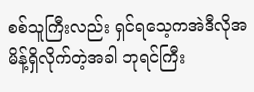စစ်သူကြီးလည်း ရှင်ရသေ့ကအဲဒီလိုအမိန့်ရှိလိုက်တဲ့အခါ ဘုရင်ကြီး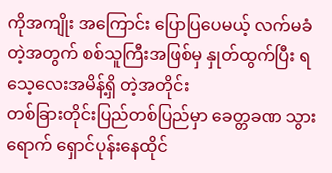ကိုအကျိုး အကြောင်း ပြောပြပေမယ့် လက်မခံတဲ့အတွက် စစ်သူကြီးအဖြစ်မှ နှုတ်ထွက်ပြီး ရသေ့လေးအမိန့်ရှိ တဲ့အတိုင်း
တစ်ခြားတိုင်းပြည်တစ်ပြည်မှာ ခေတ္တခဏ သွားရောက် ရှောင်ပုန်းနေထိုင်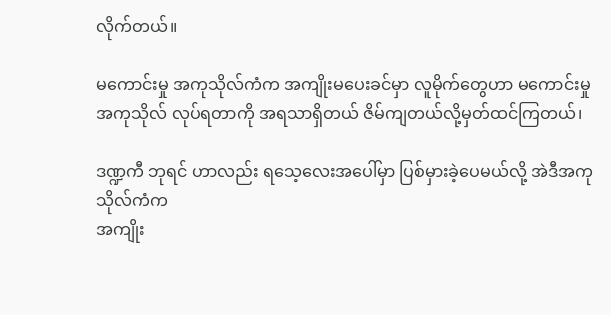လိုက်တယ်။

မကောင်းမှု အကုသိုလ်ကံက အကျိုးမပေးခင်မှာ လူမိုက်တွေဟာ မကောင်းမှု
အကုသိုလ် လုပ်ရတာကို အရသာရှိတယ် ဇိမ်ကျတယ်လို့မှတ်ထင်ကြတယ်၊

ဒဏ္ဍကီ ဘုရင် ဟာလည်း ရသေ့လေးအပေါ်မှာ ပြစ်မှားခဲ့ပေမယ်လို့ အဲဒီအကုသိုလ်ကံက
အကျိုး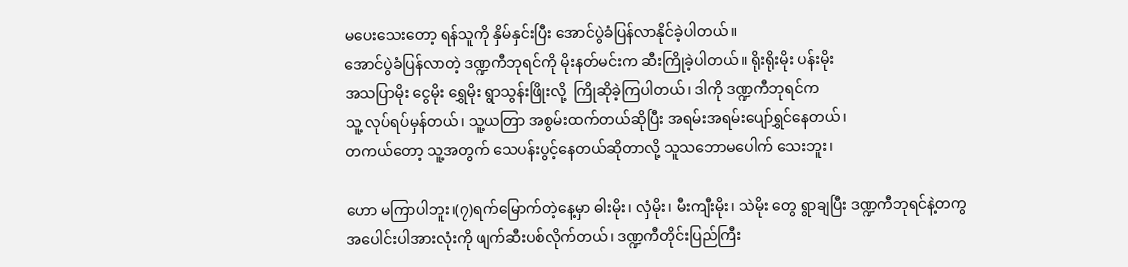မပေးသေးတော့ ရန်သူကို နှိမ်နှင်းပြီး အောင်ပွဲခံပြန်လာနိုင်ခဲ့ပါတယ်။
အောင်ပွဲခံပြန်လာတဲ့ ဒဏ္ဍကီဘုရင်ကို မိုးနတ်မင်းက ဆီးကြိုခဲ့ပါတယ်။ ရိုးရိုးမိုး ပန်းမိုး
အသပြာမိုး ငွေမိုး ရွှေမိုး ရွာသွန်းဖြိုးလို့  ကြိုဆိုခဲ့ကြပါတယ်၊ ဒါကို ဒဏ္ဍကီဘုရင်က
သူ့ လုပ်ရပ်မှန်တယ်၊ သူ့ယတြာ အစွမ်းထက်တယ်ဆိုပြီး အရမ်းအရမ်းပျော်ရွှင်နေတယ်၊
တကယ်တော့ သူ့အတွက် သေပန်းပွင့်နေတယ်ဆိုတာလို့ သူသဘောမပေါက် သေးဘူး၊

ဟော မကြာပါဘူး၊(၇)ရက်မြောက်တဲ့နေ့မှာ ဓါးမိုး၊ လှံမိုး၊ မီးကျီးမိုး၊ သဲမိုး တွေ ရွာချပြီး ဒဏ္ဍကီဘုရင်နဲ့တကွ
အပေါင်းပါအားလုံးကို ဖျက်ဆီးပစ်လိုက်တယ်၊ ဒဏ္ဍကီတိုင်းပြည်ကြီး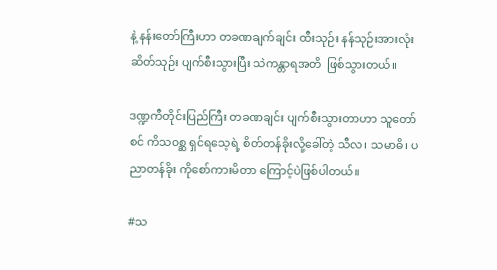နဲ့ နန်းတော်ကြီးဟာ တခဏချက်ချင်း ထီးသုဉ်း နန်သုဉ်းအားလုံး ဆိတ်သုဉ်း ပျက်စီးသွားပြီး သဲကန္တာရအတိ  ဖြစ်သွားတယ်။

ဒဏ္ဍကီတိုင်းပြည်ကြီး တခဏချင်း ပျက်စီးသွားတာဟာ သူတော်စင် ကိသ၀စ္ဆ ရှင်ရသေ့ရဲ့ စိတ်တန်ခိုးလို့ခေါ်တဲ့ သီလ၊ သမာဓိ၊ ပညာတန်ခိုး ကိုစော်ကားမိတာ ကြောင့်ပဲဖြစ်ပါတယ်။

#သ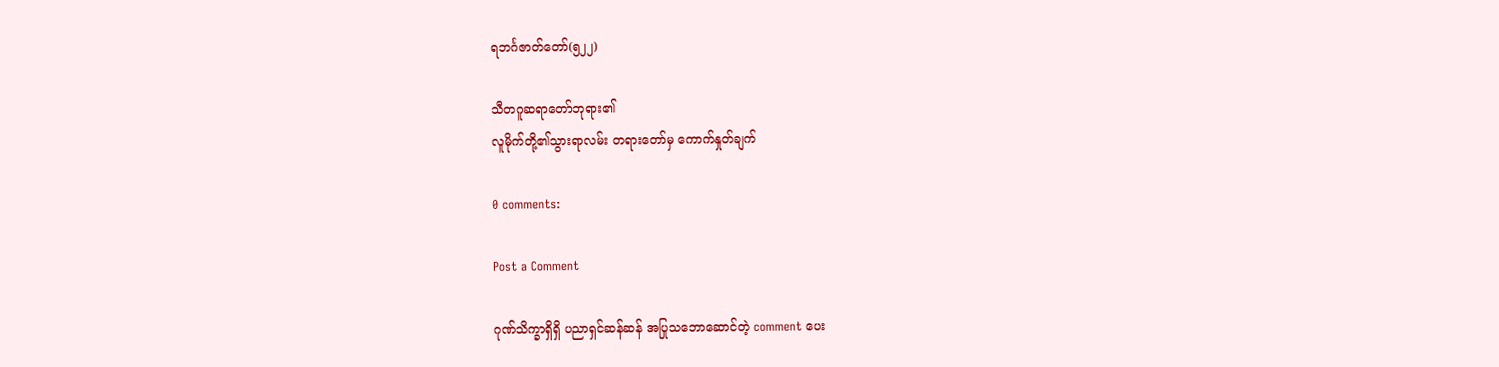ရဘင်္ဂဇာတ်တော်(၅၂၂)

သီတဂူဆရာတော်ဘုရား၏
လူမိုက်တို့၏သွားရာလမ်း တရားတော်မှ ကောက်နှုတ်ချက်

0 comments:

Post a Comment

ဂုဏ်သိက္ခာရှိရှိ ပညာရှင်ဆန်ဆန် အပြုသဘောဆောင်တဲ့ comment ပေး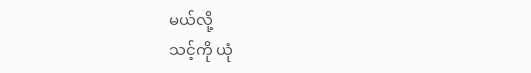မယ်လို့
သင့်ကို ယုံ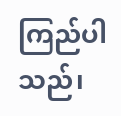ကြည်ပါသည်၊